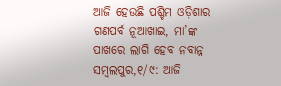ଆଜି ହେଉଛି ପଶ୍ଚିମ ଓଡ଼ିଶାର ଗଣପର୍ବ ନୂଆଖାଇ, ମା’ଙ୍କ ପାଖରେ ଲାଗି ହେବ ନବାନ୍ନ
ସମ୍ବଲପୁର,୧/୯: ଆଜି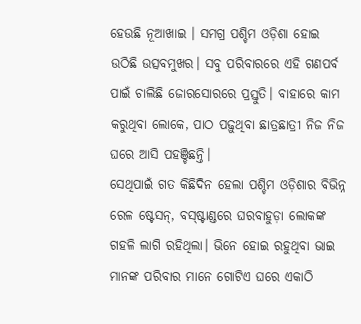ହେଉଛି ନୂଆଖାଇ । ସମଗ୍ର ପଶ୍ଚିମ ଓଡ଼ିଶା ହୋଇ ଉଠିଛି ଉତ୍ସବମୁଖର। ସବୁ ପରିବାରରେ ଏହି ଗଣପର୍ବ ପାଇଁ ଚାଲିଛି ଜୋରସୋରରେ ପ୍ରସ୍ତୁତି। ବାହାରେ କାମ କରୁଥିବା ଲୋକେ, ପାଠ ପଢ଼ୁଥିବା ଛାତ୍ରଛାତ୍ରୀ ନିଜ ନିଜ ଘରେ ଆସି ପହଞ୍ଚିଛନ୍ତି।
ସେଥିପାଇଁ ଗତ କିଛିଦିନ ହେଲା ପଶ୍ଚିମ ଓଡ଼ିଶାର ବିଭିନ୍ନ ରେଳ ଷ୍ଟେସନ୍, ବସ୍ଷ୍ଟାଣ୍ଡରେ ଘରବାହୁଡ଼ା ଲୋକଙ୍କ ଗହଳି ଲାଗି ରହିଥିଲା। ଭିନେ ହୋଇ ରହୁଥିବା ଭାଇ ମାନଙ୍କ ପରିବାର ମାନେ ଗୋଟିଏ ଘରେ ଏକାଠି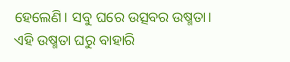ହେଲେଣି। ସବୁ ଘରେ ଉତ୍ସବର ଉଷ୍ମତା।
ଏହି ଉଷ୍ମତା ଘରୁ ବାହାରି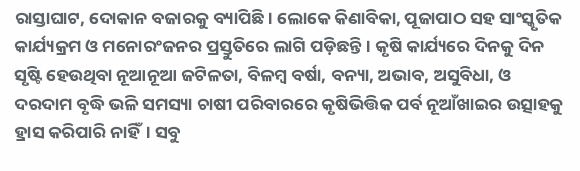ରାସ୍ତାଘାଟ, ଦୋକାନ ବଜାରକୁ ବ୍ୟାପିଛି। ଲୋକେ କିଣାବିକା, ପୂଜାପାଠ ସହ ସାଂସ୍କୃତିକ କାର୍ଯ୍ୟକ୍ରମ ଓ ମନୋରଂଜନର ପ୍ରସ୍ତୁତିରେ ଲାଗି ପଡ଼ିଛନ୍ତି। କୃଷି କାର୍ଯ୍ୟରେ ଦିନକୁ ଦିନ ସୃଷ୍ଟି ହେଉଥିବା ନୂଆନୂଆ ଜଟିଳତା, ବିଳମ୍ବ ବର୍ଷା, ବନ୍ୟା, ଅଭାବ, ଅସୁବିଧା, ଓ ଦରଦାମ ବୃଦ୍ଧି ଭଳି ସମସ୍ୟା ଚାଷୀ ପରିବାରରେ କୃଷିଭିତ୍ତିକ ପର୍ବ ନୂଆଁଖାଇର ଉତ୍ସାହକୁ ହ୍ରାସ କରିପାରି ନାହିଁ। ସବୁ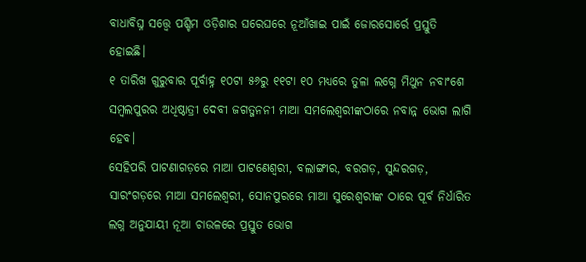ବାଧାବିଘ୍ନ ସତ୍ତ୍ବେ ପଶ୍ଚିମ ଓଡ଼ିଶାର ଘରେଘରେ ନୂଆଁଖାଇ ପାଇଁ ଜୋରସୋର୍ରେ ପ୍ରସ୍ତୁତି ହୋଇଛି।
୧ ତାରିଖ ଗୁରୁବାର ପୂର୍ବାହ୍ନ ୧୦ଟା ୫୬ରୁ ୧୧ଟା ୧୦ ମଧ୍ୟରେ ତୁଳା ଲଗ୍ନେ ମିଥୁନ ନବାଂଶେ ସମ୍ବଲପୁରର ଅଧିଷ୍ଠାତ୍ରୀ ଦେବୀ ଜଗତ୍ଜନନୀ ମାଆ ସମଲେଶ୍ବରୀଙ୍କଠାରେ ନବାନ୍ନ ଭୋଗ ଲାଗି ହେବ।
ସେହିପରି ପାଟଣାଗଡ଼ରେ ମାଆ ପାଟଣେଶ୍ବରୀ, ବଲାଙ୍ଗୀର, ବରଗଡ଼, ସୁନ୍ଦରଗଡ଼, ସାରଂଗଡ଼ରେ ମାଆ ସମଲେଶ୍ବରୀ, ସୋନପୁରରେ ମାଆ ସୁରେଶ୍ବରୀଙ୍କ ଠାରେ ପୂର୍ବ ନିର୍ଧାରିତ ଲଗ୍ନ ଅନୁଯାୟୀ ନୂଆ ଚାଉଳରେ ପ୍ରସ୍ତୁତ ଭୋଗ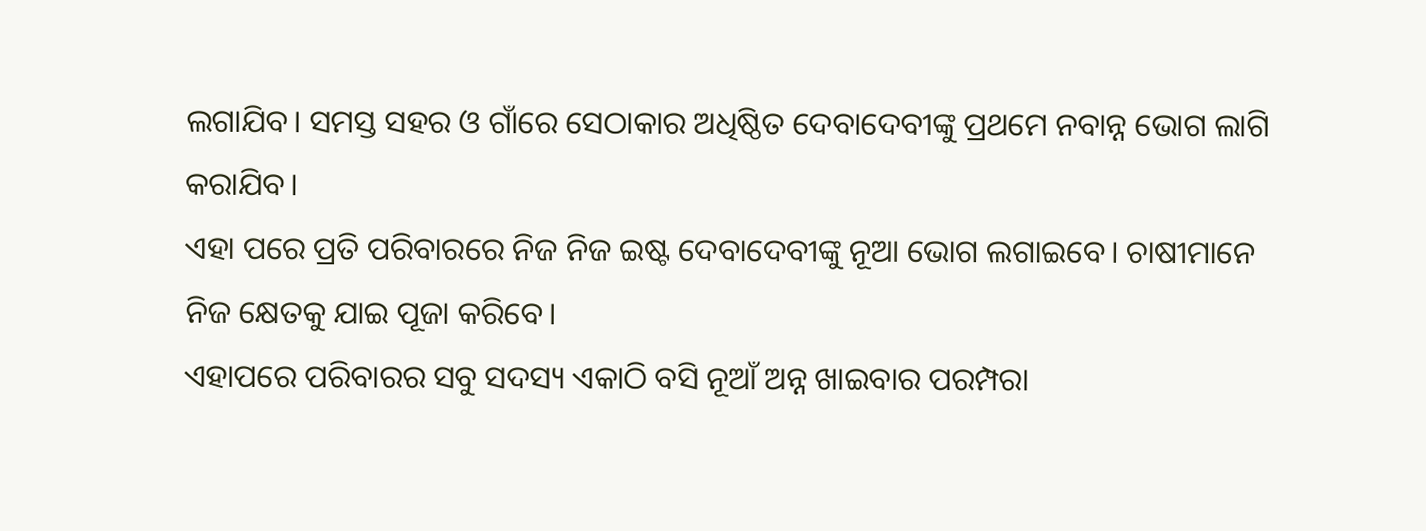ଲଗାଯିବ। ସମସ୍ତ ସହର ଓ ଗାଁରେ ସେଠାକାର ଅଧିଷ୍ଠିତ ଦେବାଦେବୀଙ୍କୁ ପ୍ରଥମେ ନବାନ୍ନ ଭୋଗ ଲାଗି କରାଯିବ।
ଏହା ପରେ ପ୍ରତି ପରିବାରରେ ନିଜ ନିଜ ଇଷ୍ଟ ଦେବାଦେବୀଙ୍କୁ ନୂଆ ଭୋଗ ଲଗାଇବେ। ଚାଷୀମାନେ ନିଜ କ୍ଷେତକୁ ଯାଇ ପୂଜା କରିବେ।
ଏହାପରେ ପରିବାରର ସବୁ ସଦସ୍ୟ ଏକାଠି ବସି ନୂଆଁ ଅନ୍ନ ଖାଇବାର ପରମ୍ପରା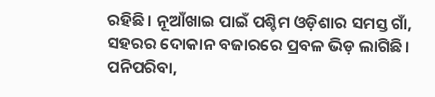ରହିଛି। ନୂଆଁଖାଇ ପାଇଁ ପଶ୍ଚିମ ଓଡ଼ିଶାର ସମସ୍ତ ଗାଁ, ସହରର ଦୋକାନ ବଜାରରେ ପ୍ରବଳ ଭିଡ଼ ଲାଗିଛି। ପନିପରିବା,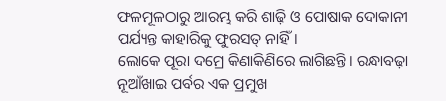ଫଳମୂଳଠାରୁ ଆରମ୍ଭ କରି ଶାଢ଼ି ଓ ପୋଷାକ ଦୋକାନୀ ପର୍ଯ୍ୟନ୍ତ କାହାରିକୁ ଫୁରସତ୍ ନାହିଁ।
ଲୋକେ ପୂରା ଦମ୍ରେ କିଣାକିଣିରେ ଲାଗିଛନ୍ତି। ରନ୍ଧାବଢ଼ା ନୂଆଁଖାଇ ପର୍ବର ଏକ ପ୍ରମୁଖ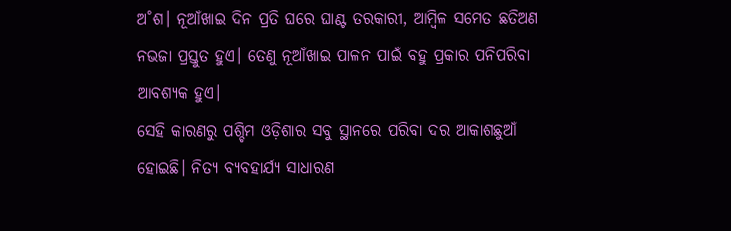ଅ˚ଶ। ନୂଆଁଖାଇ ଦିନ ପ୍ରତି ଘରେ ଘାଣ୍ଟ ତରକାରୀ, ଆମ୍ବିଳ ସମେତ ଛତିଅଣ ନଭଜା ପ୍ରସ୍ତୁତ ହୁଏ। ତେଣୁ ନୂଆଁଖାଇ ପାଳନ ପାଇଁ ବହୁ ପ୍ରକାର ପନିପରିବା ଆବଶ୍ୟକ ହୁଏ।
ସେହି କାରଣରୁ ପଶ୍ଚିମ ଓଡ଼ିଶାର ସବୁ ସ୍ଥାନରେ ପରିବା ଦର ଆକାଶଛୁଆଁ ହୋଇଛି। ନିତ୍ୟ ବ୍ୟବହାର୍ଯ୍ୟ ସାଧାରଣ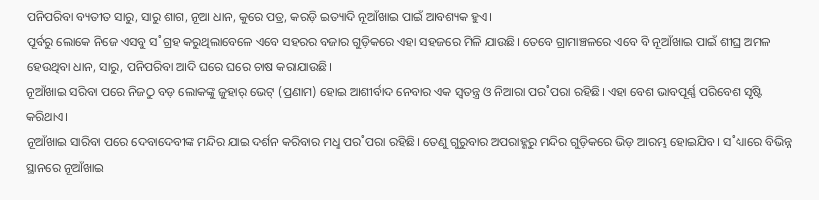ପନିପରିବା ବ୍ୟତୀତ ସାରୁ, ସାରୁ ଶାଗ, ନୂଆ ଧାନ, କୁରେ ପତ୍ର, କରଡ଼ି ଇତ୍ୟାଦି ନୂଆଁଖାଇ ପାଇଁ ଆବଶ୍ୟକ ହୁଏ।
ପୂର୍ବରୁ ଲୋକେ ନିଜେ ଏସବୁ ସ˚ଗ୍ରହ କରୁଥିଲାବେଳେ ଏବେ ସହରର ବଜାର ଗୁଡ଼ିକରେ ଏହା ସହଜରେ ମିଳି ଯାଉଛି। ତେବେ ଗ୍ରାମାଞ୍ଚଳରେ ଏବେ ବି ନୂଆଁଖାଇ ପାଇଁ ଶୀଘ୍ର ଅମଳ ହେଉଥିବା ଧାନ, ସାରୁ, ପନିପରିବା ଆଦି ଘରେ ଘରେ ଚାଷ କରାଯାଉଛି।
ନୂଆଁଖାଇ ସରିବା ପରେ ନିଜଠୁ ବଡ଼ ଲୋକଙ୍କୁ ଜୁହାର୍ ଭେଟ୍ (ପ୍ରଣାମ) ହୋଇ ଆଶୀର୍ବାଦ ନେବାର ଏକ ସ୍ବତନ୍ତ୍ର ଓ ନିଆରା ପର˚ପରା ରହିଛି। ଏହା ବେଶ ଭାବପୂର୍ଣ୍ଣ ପରିବେଶ ସୃଷ୍ଟି କରିଥାଏ।
ନୂଆଁଖାଇ ସାରିବା ପରେ ଦେବାଦେବୀଙ୍କ ମନ୍ଦିର ଯାଇ ଦର୍ଶନ କରିବାର ମଧୢ ପର˚ପରା ରହିଛି। ତେଣୁ ଗୁରୁବାର ଅପରାହ୍ଣରୁ ମନ୍ଦିର ଗୁଡ଼ିକରେ ଭିଡ଼ ଆରମ୍ଭ ହୋଇଯିବ। ସ˚ଧ୍ୟାରେ ବିଭିନ୍ନ ସ୍ଥାନରେ ନୂଆଁଖାଇ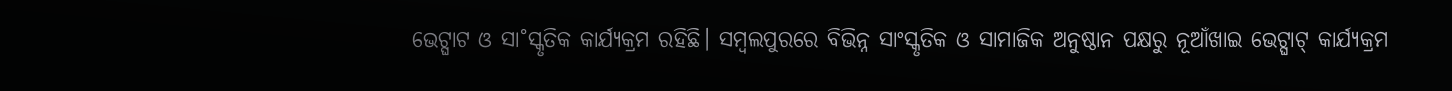ଭେଟ୍ଘାଟ ଓ ସା˚ସ୍କୃତିକ କାର୍ଯ୍ୟକ୍ରମ ରହିଛି। ସମ୍ବଲପୁରରେ ବିଭିନ୍ନ ସାଂସ୍କୃତିକ ଓ ସାମାଜିକ ଅନୁଷ୍ଠାନ ପକ୍ଷରୁ ନୂଆଁଖାଇ ଭେଟ୍ଘାଟ୍ କାର୍ଯ୍ୟକ୍ରମ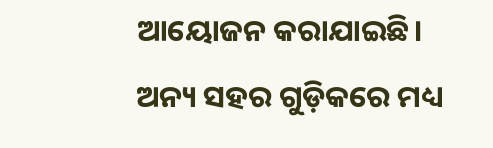ଆୟୋଜନ କରାଯାଇଛି।
ଅନ୍ୟ ସହର ଗୁଡ଼ିକରେ ମଧ୍ୟ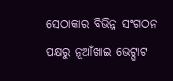ସେଠାକାର ବିଭିନ୍ନ ସଂଗଠନ ପକ୍ଷରୁ ନୂଆଁଖାଇ ଭେଟ୍ଘାଟ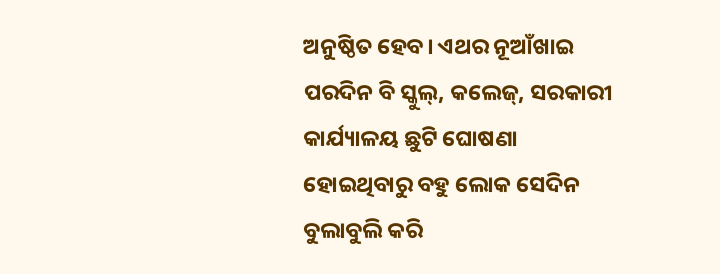ଅନୁଷ୍ଠିତ ହେବ। ଏଥର ନୂଆଁଖାଇ ପରଦିନ ବି ସ୍କୁଲ୍, କଲେଜ୍, ସରକାରୀ କାର୍ଯ୍ୟାଳୟ ଛୁଟି ଘୋଷଣା ହୋଇଥିବାରୁ ବହୁ ଲୋକ ସେଦିନ ବୁଲାବୁଲି କରି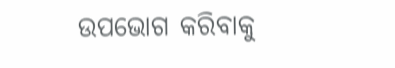ଉପଭୋଗ କରିବାକୁ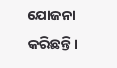ଯୋଜନା କରିଛନ୍ତି।